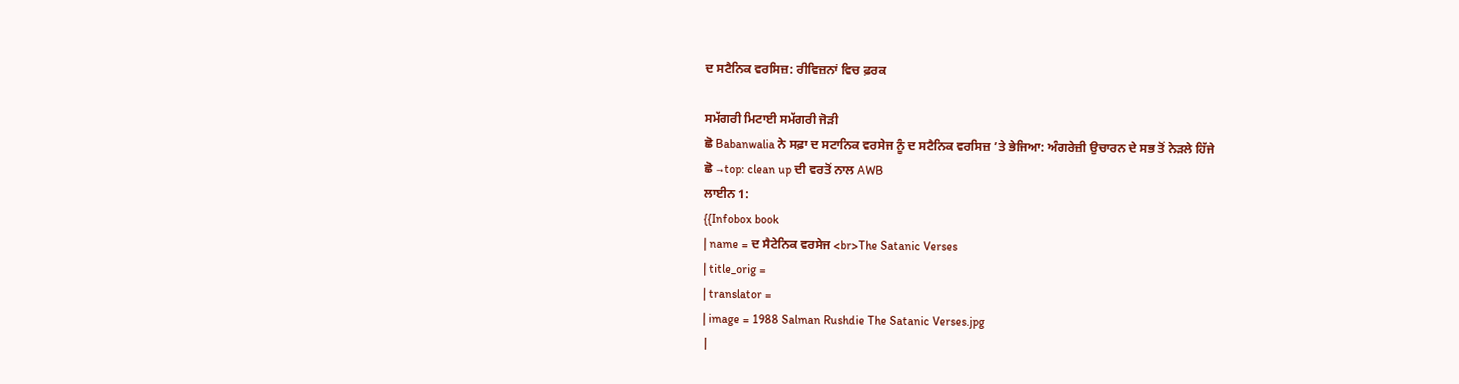ਦ ਸਟੈਨਿਕ ਵਰਸਿਜ਼: ਰੀਵਿਜ਼ਨਾਂ ਵਿਚ ਫ਼ਰਕ

ਸਮੱਗਰੀ ਮਿਟਾਈ ਸਮੱਗਰੀ ਜੋੜੀ
ਛੋ Babanwalia ਨੇ ਸਫ਼ਾ ਦ ਸਟਾਨਿਕ ਵਰਸੇਜ ਨੂੰ ਦ ਸਟੈਨਿਕ ਵਰਸਿਜ਼ ’ਤੇ ਭੇਜਿਆ: ਅੰਗਰੇਜ਼ੀ ਉਚਾਰਨ ਦੇ ਸਭ ਤੋਂ ਨੇੜਲੇ ਹਿੱਜੇ
ਛੋ →top: clean up ਦੀ ਵਰਤੋਂ ਨਾਲ AWB
ਲਾਈਨ 1:
{{Infobox book
| name = ਦ ਸੈਟੇਨਿਕ ਵਰਸੇਜ <br>The Satanic Verses
| title_orig =
| translator =
| image = 1988 Salman Rushdie The Satanic Verses.jpg
|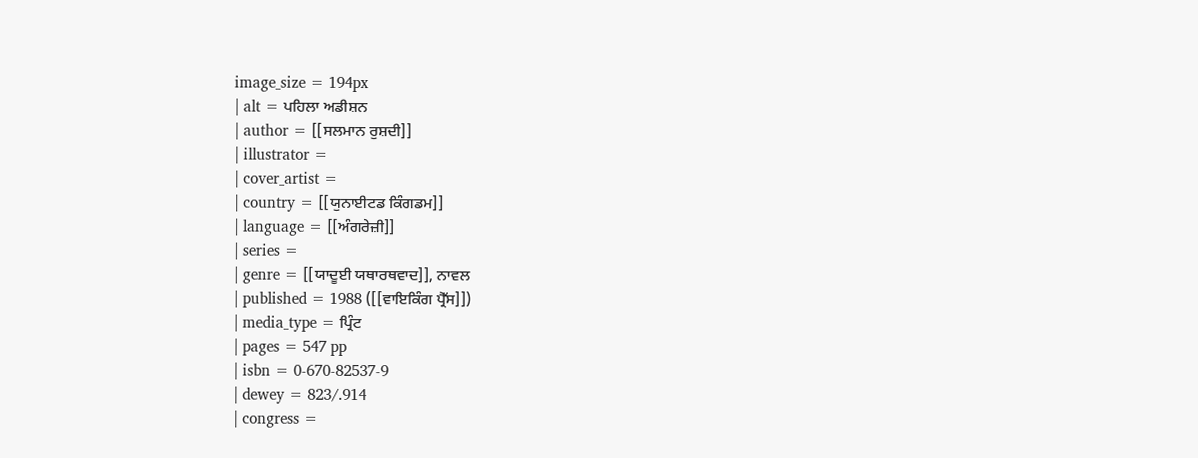image_size = 194px
| alt = ਪਹਿਲਾ ਅਡੀਸ਼ਨ
| author = [[ਸਲਮਾਨ ਰੁਸ਼ਦੀ]]
| illustrator =
| cover_artist =
| country = [[ਯੁਨਾਈਟਡ ਕਿੰਗਡਮ]]
| language = [[ਅੰਗਰੇਜ਼ੀ]]
| series =
| genre = [[ਯਾਦੂਈ ਯਥਾਰਥਵਾਦ]], ਨਾਵਲ
| published = 1988 ([[ਵਾਇਕਿੰਗ ਪ੍ਰੈੱਸ]])
| media_type = ਪ੍ਰਿੰਟ
| pages = 547 pp
| isbn = 0-670-82537-9
| dewey = 823/.914
| congress =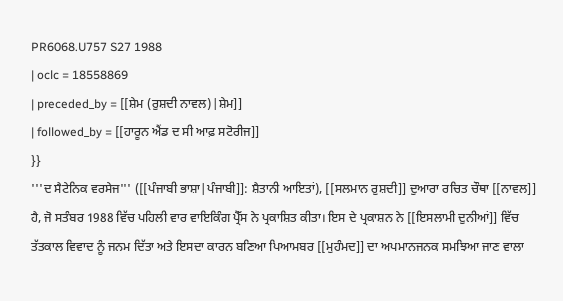PR6068.U757 S27 1988
| oclc = 18558869
| preceded_by = [[ਸ਼ੇਮ (ਰੁਸ਼ਦੀ ਨਾਵਲ)|ਸ਼ੇਮ]]
| followed_by = [[ਹਾਰੂਨ ਐਂਡ ਦ ਸੀ ਆਫ਼ ਸਟੋਰੀਜ]]
}}
'''ਦ ਸੈਟੇਨਿਕ ਵਰਸੇਜ''' ([[ਪੰਜਾਬੀ ਭਾਸ਼ਾ|ਪੰਜਾਬੀ]]: ਸ਼ੈਤਾਨੀ ਆਇਤਾਂ), [[ਸਲਮਾਨ ਰੁਸ਼ਦੀ]] ਦੁਆਰਾ ਰਚਿਤ ਚੌਥਾ [[ਨਾਵਲ]] ਹੈ, ਜੋ ਸਤੰਬਰ 1988 ਵਿੱਚ ਪਹਿਲੀ ਵਾਰ ਵਾਇਕਿੰਗ ਪ੍ਰੈੱਸ ਨੇ ਪ੍ਰਕਾਸ਼ਿਤ ਕੀਤਾ। ਇਸ ਦੇ ਪ੍ਰਕਾਸ਼ਨ ਨੇ [[ਇਸਲਾਮੀ ਦੁਨੀਆਂ]] ਵਿੱਚ ਤੱਤਕਾਲ ਵਿਵਾਦ ਨੂੰ ਜਨਮ ਦਿੱਤਾ ਅਤੇ ਇਸਦਾ ਕਾਰਨ ਬਣਿਆ ਪਿਆਮਬਰ [[ਮੁਹੰਮਦ]] ਦਾ ਅਪਮਾਨਜਨਕ ਸਮਝਿਆ ਜਾਣ ਵਾਲਾ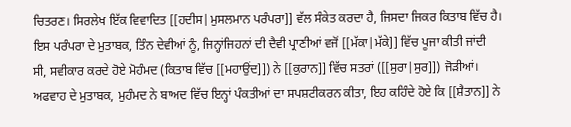ਚਿਤਰਣ। ਸਿਰਲੇਖ ਇੱਕ ਵਿਵਾਦਿਤ [[ਹਦੀਸ|ਮੁਸਲਮਾਨ ਪਰੰਪਰਾ]] ਵੱਲ ਸੰਕੇਤ ਕਰਦਾ ਹੈ, ਜਿਸਦਾ ਜਿਕਰ ਕਿਤਾਬ ਵਿੱਚ ਹੈ। ਇਸ ਪਰੰਪਰਾ ਦੇ ਮੁਤਾਬਕ, ਤਿੰਨ ਦੇਵੀਆਂ ਨੂੰ, ਜਿਨ੍ਹਾਂਜਿਹਨਾਂ ਦੀ ਦੈਵੀ ਪ੍ਰਾਣੀਆਂ ਵਜੋਂ [[ਮੱਕਾ|ਮੱਕੇ]] ਵਿੱਚ ਪੂਜਾ ਕੀਤੀ ਜਾਂਦੀ ਸੀ, ਸਵੀਕਾਰ ਕਰਦੇ ਹੋਏ ਮੋਹੰਮਦ (ਕਿਤਾਬ ਵਿੱਚ [[ਮਹਾਉਂਦ]]) ਨੇ [[ਕੁਰਾਨ]] ਵਿੱਚ ਸਤਰਾਂ ([[ਸੁਰਾ|ਸੁਰ]]) ਜੋੜੀਆਂ। ਅਫਵਾਹ ਦੇ ਮੁਤਾਬਕ, ਮੁਹੰਮਦ ਨੇ ਬਾਅਦ ਵਿੱਚ ਇਨ੍ਹਾਂ ਪੰਕਤੀਆਂ ਦਾ ਸਪਸ਼ਟੀਕਰਨ ਕੀਤਾ, ਇਹ ਕਹਿੰਦੇ ਹੋਏ ਕਿ [[ਸ਼ੈਤਾਨ]] ਨੇ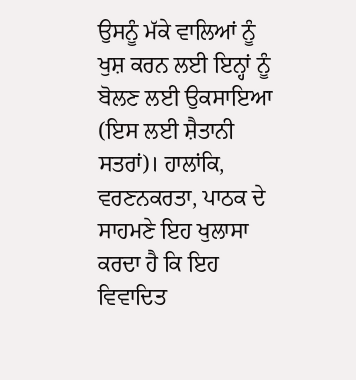ਉਸਨੂੰ ਮੱਕੇ ਵਾਲਿਆਂ ਨੂੰ ਖੁਸ਼ ਕਰਨ ਲਈ ਇਨ੍ਹਾਂ ਨੂੰ ਬੋਲਣ ਲਈ ਉਕਸਾਇਆ (ਇਸ ਲਈ ਸ਼ੈਤਾਨੀ ਸਤਰਾਂ)। ਹਾਲਾਂਕਿ, ਵਰਣਨਕਰਤਾ, ਪਾਠਕ ਦੇ ਸਾਹਮਣੇ ਇਹ ਖੁਲਾਸਾ ਕਰਦਾ ਹੈ ਕਿ ਇਹ ਵਿਵਾਦਿਤ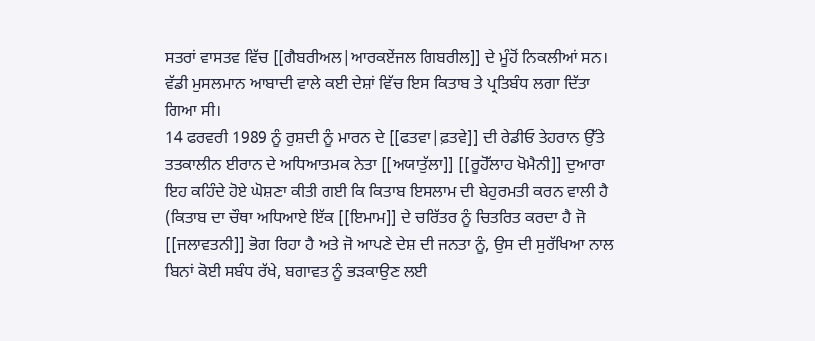ਸਤਰਾਂ ਵਾਸਤਵ ਵਿੱਚ [[ਗੈਬਰੀਅਲ|ਆਰਕਏਂਜਲ ਗਿਬਰੀਲ]] ਦੇ ਮੂੰਹੋਂ ਨਿਕਲੀਆਂ ਸਨ। ਵੱਡੀ ਮੁਸਲਮਾਨ ਆਬਾਦੀ ਵਾਲੇ ਕਈ ਦੇਸ਼ਾਂ ਵਿੱਚ ਇਸ ਕਿਤਾਬ ਤੇ ਪ੍ਰਤਿਬੰਧ ਲਗਾ ਦਿੱਤਾ ਗਿਆ ਸੀ।
14 ਫਰਵਰੀ 1989 ਨੂੰ ਰੁਸ਼ਦੀ ਨੂੰ ਮਾਰਨ ਦੇ [[ਫਤਵਾ|ਫ਼ਤਵੇ]] ਦੀ ਰੇਡੀਓ ਤੇਹਰਾਨ ਉੱਤੇ ਤਤਕਾਲੀਨ ਈਰਾਨ ਦੇ ਅਧਿਆਤਮਕ ਨੇਤਾ [[ਅਯਾਤੁੱਲਾ]] [[ਰੂਹੋੱਲਾਹ ਖੋਮੈਨੀ]] ਦੁਆਰਾ ਇਹ ਕਹਿੰਦੇ ਹੋਏ ਘੋਸ਼ਣਾ ਕੀਤੀ ਗਈ ਕਿ ਕਿਤਾਬ ਇਸਲਾਮ ਦੀ ਬੇਹੁਰਮਤੀ ਕਰਨ ਵਾਲੀ ਹੈ (ਕਿਤਾਬ ਦਾ ਚੌਥਾ ਅਧਿਆਏ ਇੱਕ [[ਇਮਾਮ]] ਦੇ ਚਰਿੱਤਰ ਨੂੰ ਚਿਤਰਿਤ ਕਰਦਾ ਹੈ ਜੋ [[ਜਲਾਵਤਨੀ]] ਭੋਗ ਰਿਹਾ ਹੈ ਅਤੇ ਜੋ ਆਪਣੇ ਦੇਸ਼ ਦੀ ਜਨਤਾ ਨੂੰ, ਉਸ ਦੀ ਸੁਰੱਖਿਆ ਨਾਲ ਬਿਨਾਂ ਕੋਈ ਸਬੰਧ ਰੱਖੇ, ਬਗਾਵਤ ਨੂੰ ਭੜਕਾਉਣ ਲਈ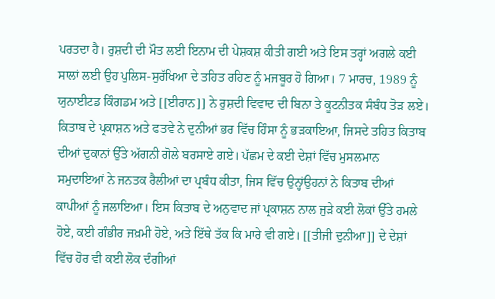ਪਰਤਦਾ ਹੈ। ਰੁਸ਼ਦੀ ਦੀ ਮੌਤ ਲਈ ਇਨਾਮ ਦੀ ਪੇਸ਼ਕਸ਼ ਕੀਤੀ ਗਈ ਅਤੇ ਇਸ ਤਰ੍ਹਾਂ ਅਗਲੇ ਕਈ ਸਾਲਾਂ ਲਈ ਉਹ ਪੁਲਿਸ-ਸੁਰੱਖਿਆ ਦੇ ਤਹਿਤ ਰਹਿਣ ਨੂੰ ਮਜਬੂਰ ਹੋ ਗਿਆ। 7 ਮਾਰਚ, 1989 ਨੂੰ ਯੁਨਾਈਟਡ ਕਿੰਗਡਮ ਅਤੇ [[ਈਰਾਨ]] ਨੇ ਰੁਸ਼ਦੀ ਵਿਵਾਦ ਦੀ ਬਿਨਾ ਤੇ ਕੂਟਨੀਤਕ ਸੰਬੰਧ ਤੋੜ ਲਏ।
ਕਿਤਾਬ ਦੇ ਪ੍ਰਕਾਸ਼ਨ ਅਤੇ ਫਤਵੇ ਨੇ ਦੁਨੀਆਂ ਭਰ ਵਿੱਚ ਹਿੰਸਾ ਨੂੰ ਭੜਕਾਇਆ, ਜਿਸਦੇ ਤਹਿਤ ਕਿਤਾਬ ਦੀਆਂ ਦੁਕਾਨਾਂ ਉੱਤੇ ਅੱਗਨੀ ਗੋਲੇ ਬਰਸਾਏ ਗਏ। ਪੱਛਮ ਦੇ ਕਈ ਦੇਸ਼ਾਂ ਵਿੱਚ ਮੁਸਲਮਾਨ ਸਮੁਦਾਇਆਂ ਨੇ ਜਨਤਕ ਰੈਲੀਆਂ ਦਾ ਪ੍ਰਬੰਧ ਕੀਤਾ, ਜਿਸ ਵਿੱਚ ਉਨ੍ਹਾਂਉਹਨਾਂ ਨੇ ਕਿਤਾਬ ਦੀਆਂ ਕਾਪੀਆਂ ਨੂੰ ਜਲਾਇਆ। ਇਸ ਕਿਤਾਬ ਦੇ ਅਨੁਵਾਦ ਜਾਂ ਪ੍ਰਕਾਸ਼ਨ ਨਾਲ ਜੁੜੇ ਕਈ ਲੋਕਾਂ ਉੱਤੇ ਹਮਲੇ ਹੋਏ, ਕਈ ਗੰਭੀਰ ਜਖ਼ਮੀ ਹੋਏ, ਅਤੇ ਇੱਥੇ ਤੱਕ ਕਿ ਮਾਰੇ ਵੀ ਗਏ। [[ਤੀਜੀ ਦੁਨੀਆ]] ਦੇ ਦੇਸ਼ਾਂ ਵਿੱਚ ਹੋਰ ਵੀ ਕਈ ਲੋਕ ਦੰਗੀਆਂ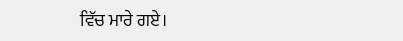ਵਿੱਚ ਮਾਰੇ ਗਏ।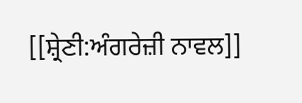[[ਸ਼੍ਰੇਣੀ:ਅੰਗਰੇਜ਼ੀ ਨਾਵਲ]]